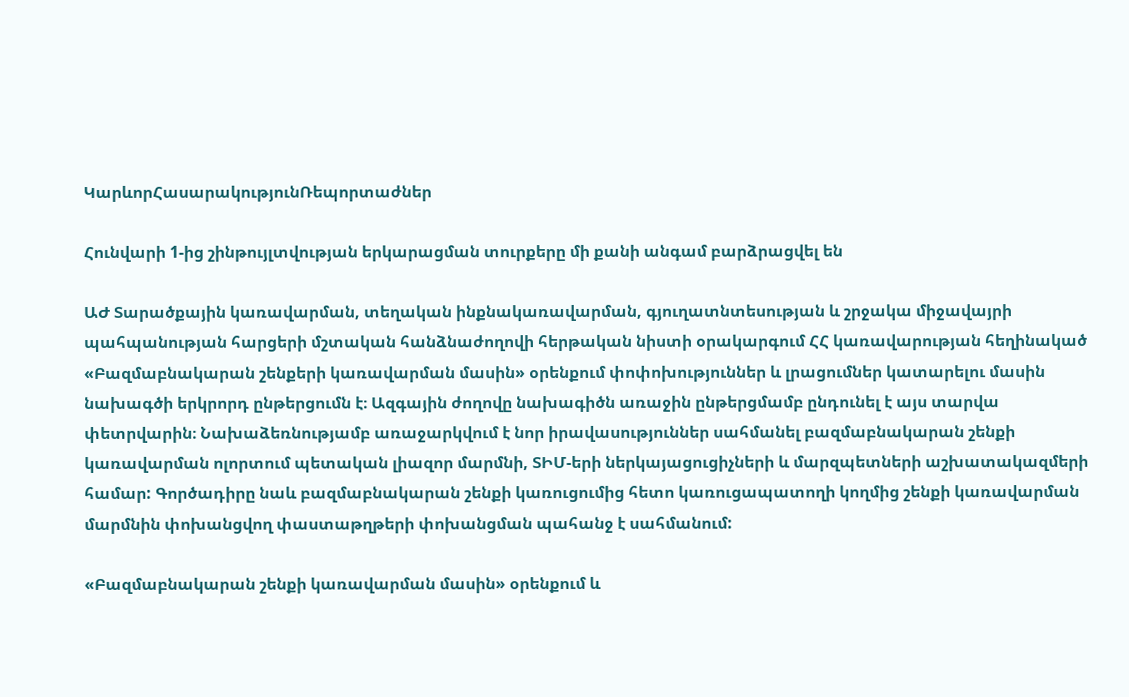ԿարևորՀասարակությունՌեպորտաժներ

Հունվարի 1-ից շինթույլտվության երկարացման տուրքերը մի քանի անգամ բարձրացվել են

ԱԺ Տարածքային կառավարման, տեղական ինքնակառավարման, գյուղատնտեսության և շրջակա միջավայրի պահպանության հարցերի մշտական հանձնաժողովի հերթական նիստի օրակարգում ՀՀ կառավարության հեղինակած «Բազմաբնակարան շենքերի կառավարման մասին» օրենքում փոփոխություններ և լրացումներ կատարելու մասին նախագծի երկրորդ ընթերցումն է։ Ազգային ժողովը նախագիծն առաջին ընթերցմամբ ընդունել է այս տարվա փետրվարին։ Նախաձեռնությամբ առաջարկվում է նոր իրավասություններ սահմանել բազմաբնակարան շենքի կառավարման ոլորտում պետական լիազոր մարմնի, ՏԻՄ-երի ներկայացուցիչների և մարզպետների աշխատակազմերի համար: Գործադիրը նաև բազմաբնակարան շենքի կառուցումից հետո կառուցապատողի կողմից շենքի կառավարման մարմնին փոխանցվող փաստաթղթերի փոխանցման պահանջ է սահմանում:

«Բազմաբնակարան շենքի կառավարման մասին» օրենքում և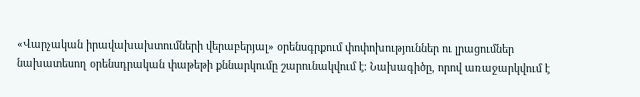«Վարչական իրավախախտումների վերաբերյալ» օրենսգրքում փոփոխություններ ու լրացումներ նախատեսող օրենսդրական փաթեթի քննարկումը շարունակվում է։ Նախագիծը, որով առաջարկվում է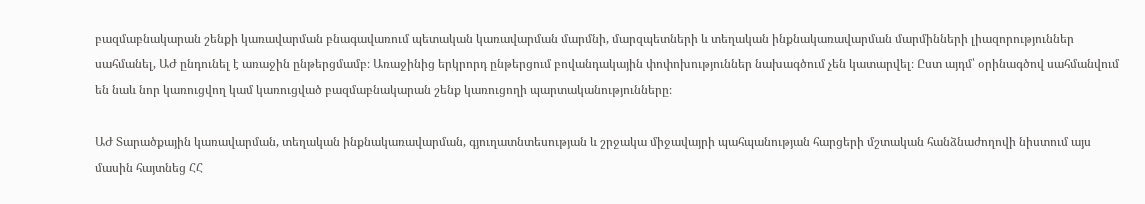բազմաբնակարան շենքի կառավարման բնագավառում պետական կառավարման մարմնի, մարզպետների և տեղական ինքնակառավարման մարմինների լիազորություններ սահմանել, ԱԺ ընդունել է առաջին ընթերցմամբ։ Առաջինից երկրորդ ընթերցում բովանդակային փոփոխություններ նախագծում չեն կատարվել։ Ըստ այդմ՝ օրինագծով սահմանվում են նաև նոր կառուցվող կամ կառուցված բազմաբնակարան շենք կառուցողի պարտականությունները։

ԱԺ Տարածքային կառավարման, տեղական ինքնակառավարման, գյուղատնտեսության և շրջակա միջավայրի պահպանության հարցերի մշտական հանձնաժողովի նիստում այս մասին հայտնեց ՀՀ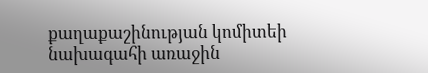քաղաքաշինության կոմիտեի նախագահի առաջին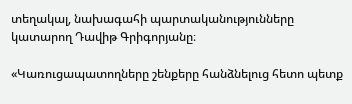տեղակալ, նախագահի պարտականությունները կատարող Դավիթ Գրիգորյանը։

«Կառուցապատողները շենքերը հանձնելուց հետո պետք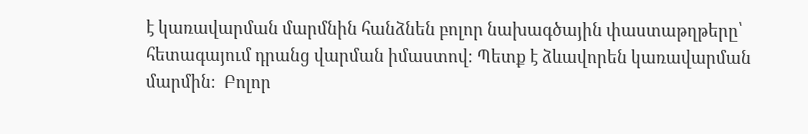է կառավարման մարմնին հանձնեն բոլոր նախագծային փաստաթղթերը՝ հետագայում դրանց վարման իմաստով։ Պետք է ձևավորեն կառավարման մարմին։  Բոլոր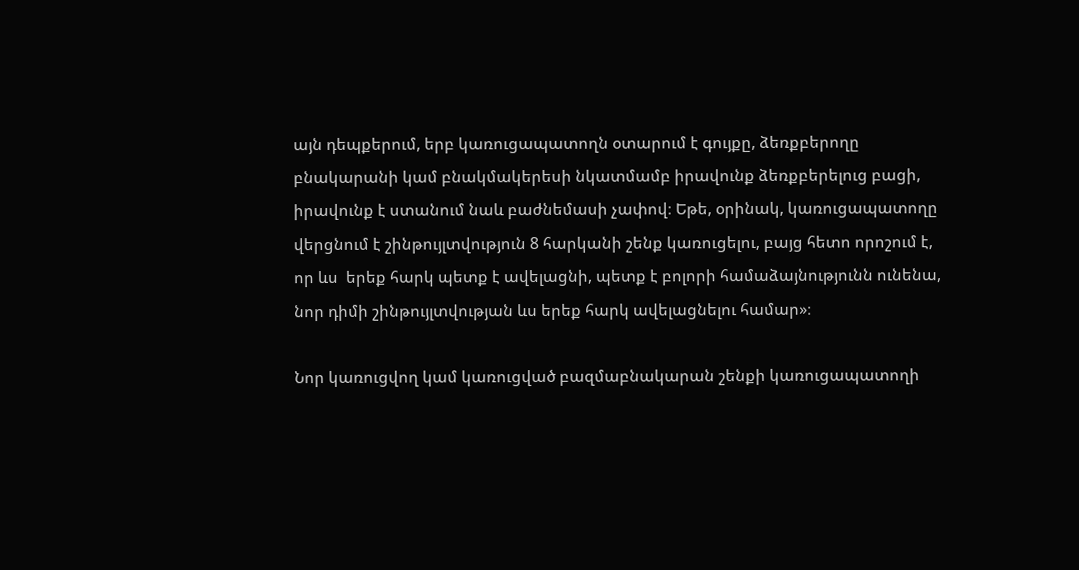այն դեպքերում, երբ կառուցապատողն օտարում է գույքը, ձեռքբերողը բնակարանի կամ բնակմակերեսի նկատմամբ իրավունք ձեռքբերելուց բացի, իրավունք է ստանում նաև բաժնեմասի չափով։ Եթե, օրինակ, կառուցապատողը վերցնում է շինթույլտվություն 8 հարկանի շենք կառուցելու, բայց հետո որոշում է, որ ևս  երեք հարկ պետք է ավելացնի, պետք է բոլորի համաձայնությունն ունենա, նոր դիմի շինթույլտվության ևս երեք հարկ ավելացնելու համար»։

Նոր կառուցվող կամ կառուցված բազմաբնակարան շենքի կառուցապատողի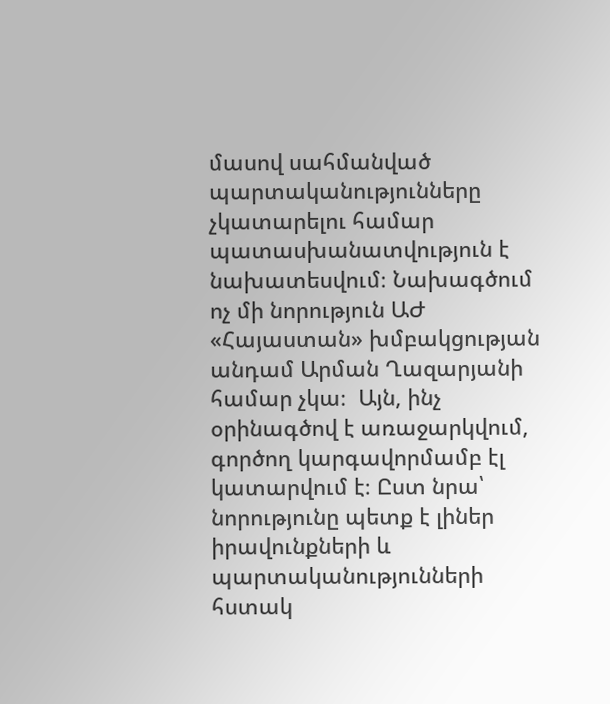մասով սահմանված պարտականությունները չկատարելու համար պատասխանատվություն է նախատեսվում։ Նախագծում ոչ մի նորություն ԱԺ «Հայաստան» խմբակցության անդամ Արման Ղազարյանի համար չկա։  Այն, ինչ օրինագծով է առաջարկվում, գործող կարգավորմամբ էլ կատարվում է։ Ըստ նրա՝ նորությունը պետք է լիներ իրավունքների և  պարտականությունների հստակ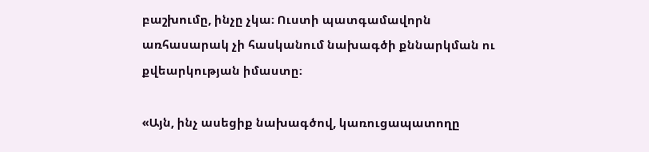բաշխումը, ինչը չկա։ Ուստի պատգամավորն առհասարակ չի հասկանում նախագծի քննարկման ու քվեարկության իմաստը։

«Այն, ինչ ասեցիք նախագծով, կառուցապատողը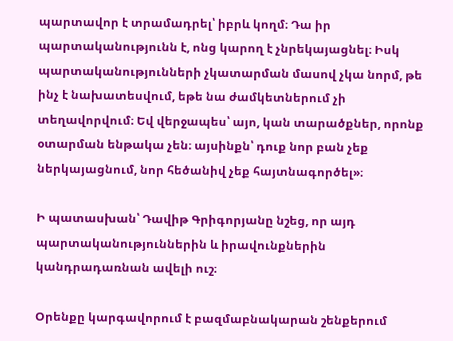պարտավոր է տրամադրել՝ իբրև կողմ։ Դա իր պարտականությունն է, ոնց կարող է չնրեկայացնել։ Իսկ պարտականությունների չկատարման մասով չկա նորմ, թե ինչ է նախատեսվում, եթե նա ժամկետներում չի տեղավորվում։ Եվ վերջապես՝ այո, կան տարածքներ, որոնք օտարման ենթակա չեն։ այսինքն՝ դուք նոր բան չեք ներկայացնում, նոր հեծանիվ չեք հայտնագործել»։

Ի պատասխան՝ Դավիթ Գրիգորյանը նշեց, որ այդ պարտականություններին և իրավունքներին կանդրադառնան ավելի ուշ։

Օրենքը կարգավորում է բազմաբնակարան շենքերում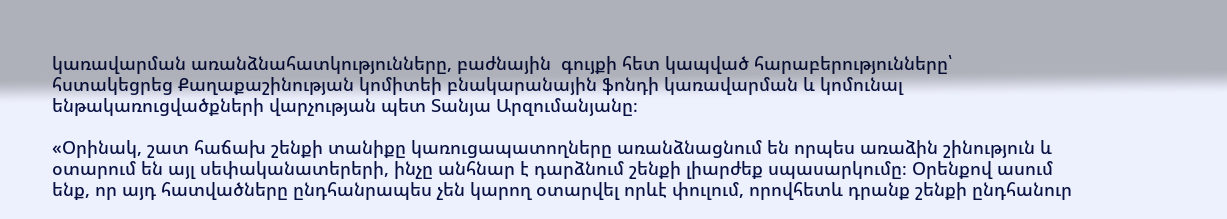կառավարման առանձնահատկությունները, բաժնային  գույքի հետ կապված հարաբերությունները՝ հստակեցրեց Քաղաքաշինության կոմիտեի բնակարանային ֆոնդի կառավարման և կոմունալ ենթակառուցվածքների վարչության պետ Տանյա Արզումանյանը։

«Օրինակ, շատ հաճախ շենքի տանիքը կառուցապատողները առանձնացնում են որպես առաձին շինություն և օտարում են այլ սեփականատերերի, ինչը անհնար է դարձնում շենքի լիարժեք սպասարկումը։ Օրենքով ասում ենք, որ այդ հատվածները ընդհանրապես չեն կարող օտարվել որևէ փուլում, որովհետև դրանք շենքի ընդհանուր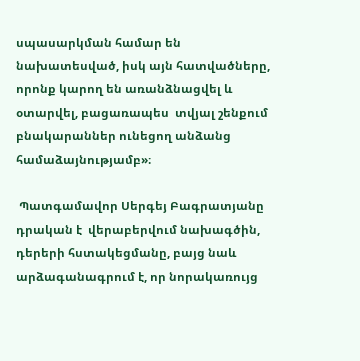սպասարկման համար են նախատեսված, իսկ այն հատվածները, որոնք կարող են առանձնացվել և օտարվել, բացառապես  տվյալ շենքում բնակարաններ ունեցող անձանց համաձայնությամբ»։

 Պատգամավոր Սերգեյ Բագրատյանը դրական է  վերաբերվում նախագծին, դերերի հստակեցմանը, բայց նաև արձագանագրում է, որ նորակառույց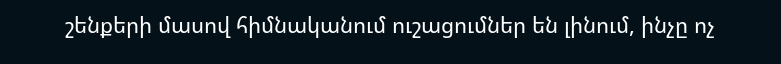շենքերի մասով հիմնականում ուշացումներ են լինում, ինչը ոչ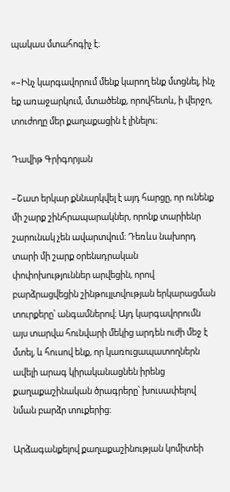պակաս մտահոգիչ է։

«–Ինչ կարգավորում մենք կարող ենք մտցնել, ինչ եք առաջարկում, մտածենք, որովհետև, ի վերջո, տուժողը մեր քաղաքացին է լինելու։

Դավիթ Գրիգորյան

–Շատ երկար քննարկվել է այդ հարցը, որ ունենք մի շարք շինհրապարակներ, որոնք տարիենր շարունակ չեն ավարտվում։ Դեռևս նախորդ տարի մի շարք օրենսդրական փոփոխություններ արվեցին, որով բարձրացվեցին շինթույլտվության երկարացման տուրքերը՝ անգամներով։ Այդ կարգավորումն այս տարվա հունվարի մեկից արդեն ուժի մեջ է մտել, և հուսով ենք, որ կառուցապատողներն ավելի արագ կիրականացնեն իրենց քաղաքաշինական ծրագրերը՝ խուսափելով նման բարձր տուքերից։

Արձագանքելով քաղաքաշինության կոմիտեի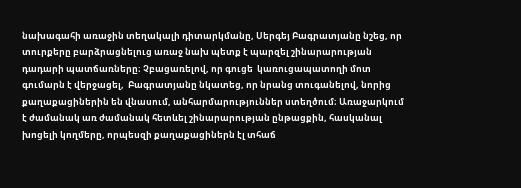նախագահի առաջին տեղակալի դիտարկմանը, Սերգեյ Բագրատյանը նշեց, որ տուրքերը բարձրացնելուց առաջ նախ պետք է պարզել շինարարության դադարի պատճառները։ Չբացառելով, որ գուցե  կառուցապատողի մոտ գումարն է վերջացել,  Բագրատյանը նկատեց, որ նրանց տուգանելով, նորից քաղաքացիներին են վնասում, անհարմարություններ ստեղծում։ Առաջարկում է ժամանակ առ ժամանակ հետևել շինարարության ընթացքին, հասկանալ խոցելի կողմերը, որպեսզի քաղաքացիներն էլ տհաճ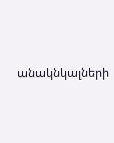անակնկալների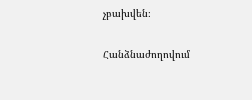չբախվեն։

Հանձնաժողովում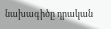նախագիծը դրական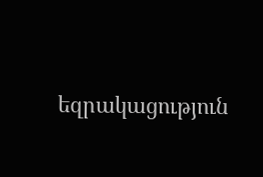եզրակացություն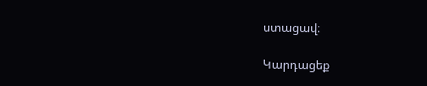ստացավ։

Կարդացեք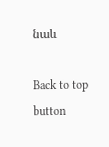նաև

Back to top button